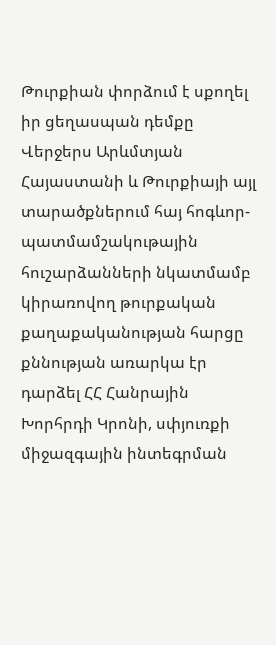Թուրքիան փորձում է սքողել իր ցեղասպան դեմքը
Վերջերս Արևմտյան Հայաստանի և Թուրքիայի այլ տարածքներում հայ հոգևոր-պատմամշակութային հուշարձանների նկատմամբ կիրառովող թուրքական քաղաքականության հարցը քննության առարկա էր դարձել ՀՀ Հանրային Խորհրդի Կրոնի, սփյուռքի միջազգային ինտեգրման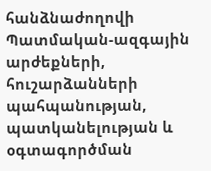հանձնաժողովի Պատմական-ազգային արժեքների, հուշարձանների պահպանության, պատկանելության և օգտագործման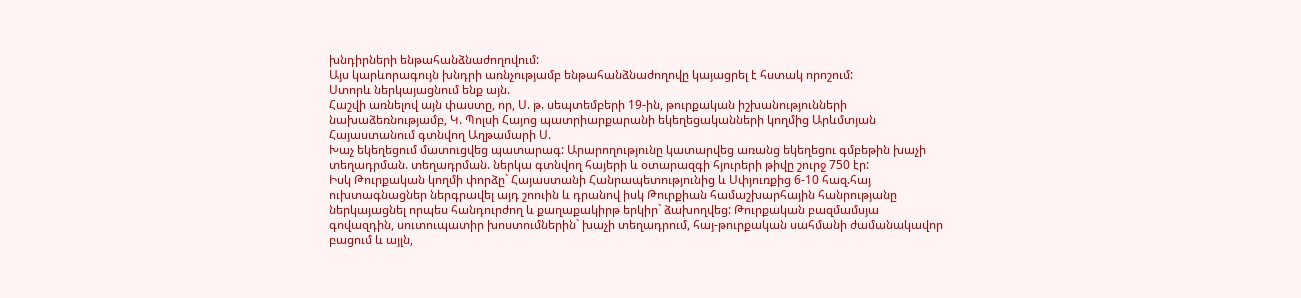խնդիրների ենթահանձնաժողովում:
Այս կարևորագույն խնդրի առնչությամբ ենթահանձնաժողովը կայացրել է հստակ որոշում:
Ստորև ներկայացնում ենք այն.
Հաշվի առնելով այն փաստը, որ, Ս. թ. սեպտեմբերի 19-ին, թուրքական իշխանությունների նախաձեռնությամբ, Կ. Պոլսի Հայոց պատրիարքարանի եկեղեցականների կողմից Արևմտյան Հայաստանում գտնվող Աղթամարի Ս.
Խաչ եկեղեցում մատուցվեց պատարագ: Արարողությունը կատարվեց առանց եկեղեցու գմբեթին խաչի տեղադրման. տեղադրման. ներկա գտնվող հայերի և օտարազգի հյուրերի թիվը շուրջ 750 էր:
Իսկ Թուրքական կողմի փորձը` Հայաստանի Հանրապետությունից և Սփյուռքից 6-10 հազ.հայ ուխտագնացներ ներգրավել այդ շոուին և դրանով իսկ Թուրքիան համաշխարհային հանրությանը ներկայացնել որպես հանդուրժող և քաղաքակիրթ երկիր` ձախողվեց: Թուրքական բազմամսյա գովազդին, սուտուպատիր խոստումներին` խաչի տեղադրում, հայ-թուրքական սահմանի ժամանակավոր բացում և այլն,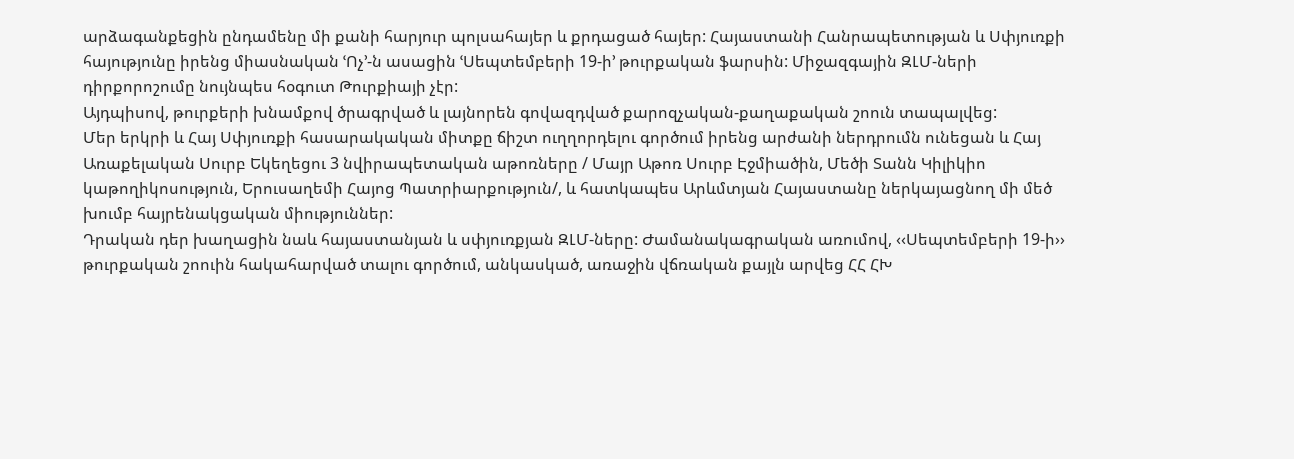արձագանքեցին ընդամենը մի քանի հարյուր պոլսահայեր և քրդացած հայեր: Հայաստանի Հանրապետության և Սփյուռքի հայությունը իրենց միասնական ՙՈչ՚-ն ասացին ՙՍեպտեմբերի 19-ի՚ թուրքական ֆարսին: Միջազգային ԶԼՄ-ների դիրքորոշումը նույնպես հօգուտ Թուրքիայի չէր:
Այդպիսով, թուրքերի խնամքով ծրագրված և լայնորեն գովազդված քարոզչական-քաղաքական շոուն տապալվեց:
Մեր երկրի և Հայ Սփյուռքի հասարակական միտքը ճիշտ ուղղորդելու գործում իրենց արժանի ներդրումն ունեցան և Հայ Առաքելական Սուրբ Եկեղեցու 3 նվիրապետական աթոռները / Մայր Աթոռ Սուրբ Էջմիածին, Մեծի Տանն Կիլիկիո կաթողիկոսություն, Երուսաղեմի Հայոց Պատրիարքություն/, և հատկապես Արևմտյան Հայաստանը ներկայացնող մի մեծ խումբ հայրենակցական միություններ:
Դրական դեր խաղացին նաև հայաստանյան և սփյուռքյան ԶԼՄ-ները: Ժամանակագրական առումով, ‹‹Սեպտեմբերի 19-ի›› թուրքական շոուին հակահարված տալու գործում, անկասկած, առաջին վճռական քայլն արվեց ՀՀ ՀԽ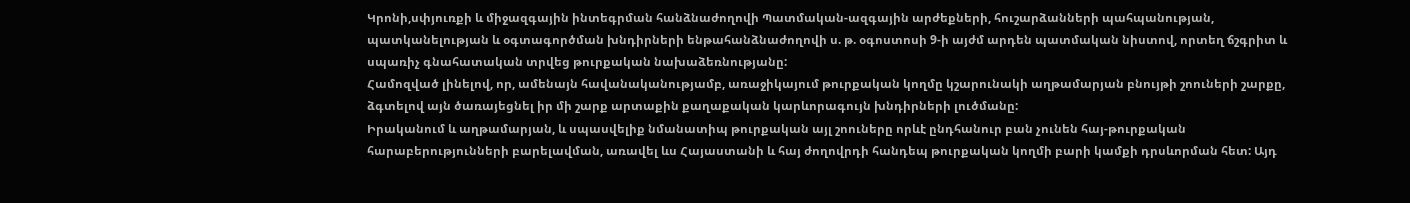Կրոնի,սփյուռքի և միջազգային ինտեգրման հանձնաժողովի Պատմական-ազգային արժեքների, հուշարձանների պահպանության, պատկանելության և օգտագործման խնդիրների ենթահանձնաժողովի ս. թ. օգոստոսի 9-ի այժմ արդեն պատմական նիստով, որտեղ ճշգրիտ և սպառիչ գնահատական տրվեց թուրքական նախաձեռնությանը:
Համոզված լինելով, որ, ամենայն հավանականությամբ, առաջիկայում թուրքական կողմը կշարունակի աղթամարյան բնույթի շոուների շարքը, ձգտելով այն ծառայեցնել իր մի շարք արտաքին քաղաքական կարևորագույն խնդիրների լուծմանը:
Իրականում և աղթամարյան, և սպասվելիք նմանատիպ թուրքական այլ շոուները որևէ ընդհանուր բան չունեն հայ-թուրքական հարաբերությունների բարելավման, առավել ևս Հայաստանի և հայ ժողովրդի հանդեպ թուրքական կողմի բարի կամքի դրսևորման հետ: Այդ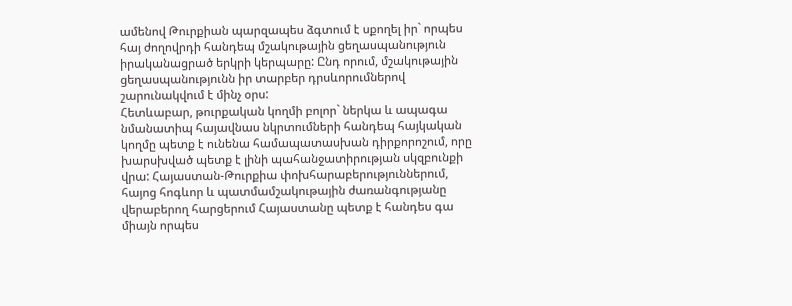ամենով Թուրքիան պարզապես ձգտում է սքողել իր` որպես հայ ժողովրդի հանդեպ մշակութային ցեղասպանություն իրականացրած երկրի կերպարը: Ընդ որում, մշակութային ցեղասպանությունն իր տարբեր դրսևորումներով շարունակվում է մինչ օրս:
Հետևաբար, թուրքական կողմի բոլոր` ներկա և ապագա նմանատիպ հայավնաս նկրտումների հանդեպ հայկական կողմը պետք է ունենա համապատասխան դիրքորոշում, որը խարսխված պետք է լինի պահանջատիրության սկզբունքի վրա: Հայաստան-Թուրքիա փոխհարաբերություններում, հայոց հոգևոր և պատմամշակութային ժառանգությանը վերաբերող հարցերում Հայաստանը պետք է հանդես գա միայն որպես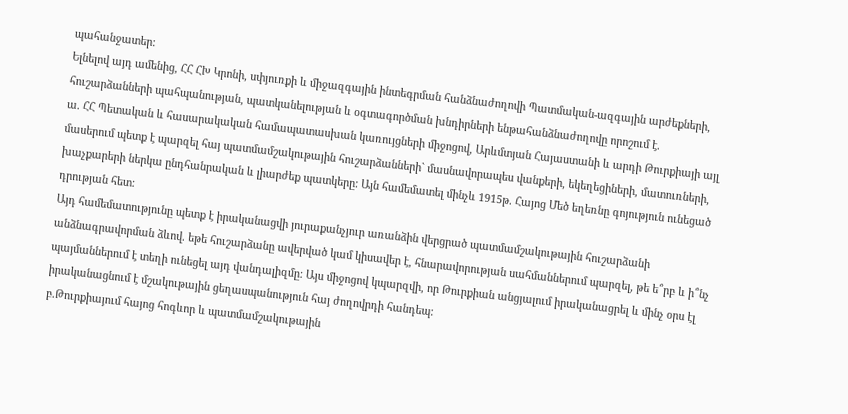պահանջատեր:
Ելնելով այդ ամենից, ՀՀ ՀԽ Կրոնի, սփյուռքի և միջազգային ինտեգրման հանձնաժողովի Պատմական-ազգային արժեքների, հուշարձանների պահպանության, պատկանելության և օգտագործման խնդիրների ենթահանձնաժողովը որոշում է.
ա. ՀՀ Պետական և հասարակական համապատասխան կառույցների միջոցով, Արևմտյան Հայաստանի և արդի Թուրքիայի այլ մասերում պետք է պարզել հայ պատմամշակութային հուշարձանների` մասնավորապես վանքերի, եկեղեցիների, մատուռների, խաչքարերի ներկա ընդհանրական և լիարժեք պատկերը: Այն համեմատել մինչև 1915թ. Հայոց Մեծ եղեռնը գոյություն ունեցած դրության հետ:
Այդ համեմատությունը պետք է իրականացվի յուրաքանչյուր առանձին վերցրած պատմամշակութային հուշարձանի անձնագրավորման ձևով. եթե հուշարձանը ավերված կամ կիսավեր է, հնարավորության սահմաններում պարզել, թե ե՞րբ և ի՞նչ պայմաններում է տեղի ունեցել այդ վանդալիզմը: Այս միջոցով կպարզվի, որ Թուրքիան անցյալում իրականացրել և մինչ օրս էլ իրականացնում է մշակութային ցեղասպանություն հայ ժողովրդի հանդեպ:
բ.Թուրքիայում հայոց հոգևոր և պատմամշակութային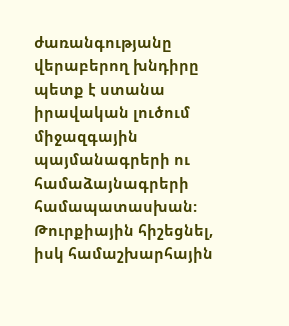ժառանգությանը վերաբերող խնդիրը պետք է ստանա իրավական լուծում միջազգային պայմանագրերի ու համաձայնագրերի համապատասխան: Թուրքիային հիշեցնել, իսկ համաշխարհային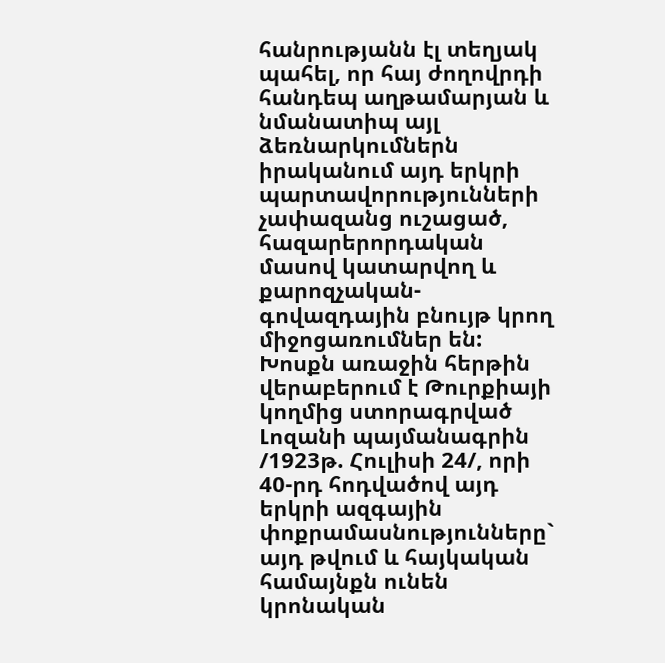հանրությանն էլ տեղյակ պահել, որ հայ ժողովրդի հանդեպ աղթամարյան և նմանատիպ այլ ձեռնարկումներն իրականում այդ երկրի պարտավորությունների չափազանց ուշացած, հազարերորդական մասով կատարվող և քարոզչական-գովազդային բնույթ կրող միջոցառումներ են: Խոսքն առաջին հերթին վերաբերում է Թուրքիայի կողմից ստորագրված Լոզանի պայմանագրին /1923թ. Հուլիսի 24/, որի 40-րդ հոդվածով այդ երկրի ազգային փոքրամասնությունները` այդ թվում և հայկական համայնքն ունեն կրոնական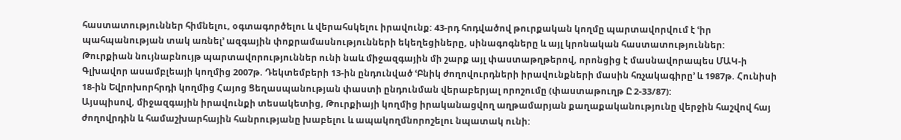հաստատություններ հիմնելու, օգտագործելու և վերահսկելու իրավունք: 43-րդ հոդվածով թուրքական կողմը պարտավորվում է ՙիր պահպանության տակ առնել՚ ազգային փոքրամասնությունների եկեղեցիները, սինագոգները և այլ կրոնական հաստատություններ:
Թուրքիան նույնաբնույթ պարտավորություններ ունի նաև միջազգային մի շարք այլ փաստաթղթերով, որոնցից է մասնավորապես ՄԱԿ-ի Գլխավոր ասամբլեայի կողմից 2007թ. Դեկտեմբերի 13-ին ընդունված ՙԲնիկ ժողովուրդների իրավունքների մասին հռչակագիրը՚ և 1987թ. Հունիսի 18-ին Եվրոխորհրդի կողմից Հայոց Ցեղասպանության փաստի ընդունման վերաբերյալ որոշումը (փաստաթուղթ Ը 2-33/87):
Այսպիսով, միջազգային իրավունքի տեսակետից, Թուրքիայի կողմից իրականացվող աղթամարյան քաղաքականությունը վերջին հաշվով հայ ժողովրդին և համաշխարհային հանրությանը խաբելու և ապակողմնորոշելու նպատակ ունի: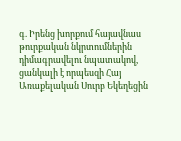գ. Իրենց խորքում հայավնաս թուրքական նկրտումներին դիմագրավելու նպատակով, ցանկալի է որպեսզի Հայ Առաքելական Սուրբ Եկեղեցին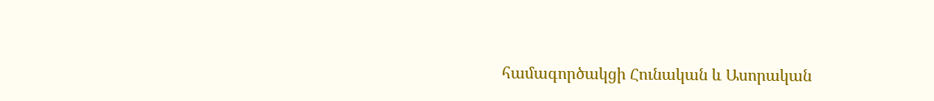համագործակցի Հունական և Ասորական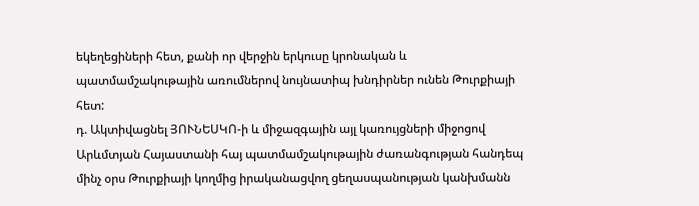եկեղեցիների հետ, քանի որ վերջին երկուսը կրոնական և պատմամշակութային առումներով նույնատիպ խնդիրներ ունեն Թուրքիայի հետ:
դ. Ակտիվացնել ՅՈՒՆԵՍԿՈ-ի և միջազգային այլ կառույցների միջոցով Արևմտյան Հայաստանի հայ պատմամշակութային ժառանգության հանդեպ մինչ օրս Թուրքիայի կողմից իրականացվող ցեղասպանության կանխմանն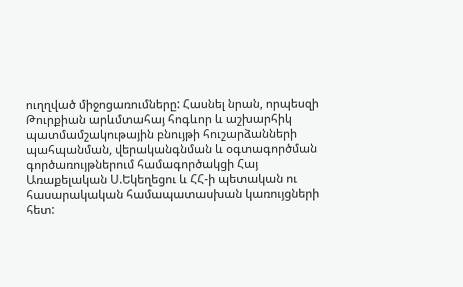ուղղված միջոցառումները: Հասնել նրան, որպեսզի Թուրքիան արևմտահայ հոգևոր և աշխարհիկ պատմամշակութային բնույթի հուշարձանների պահպանման, վերականգնման և օգտագործման գործառույթներում համագործակցի Հայ Առաքելական Ս.Եկեղեցու և ՀՀ-ի պետական ու հասարակական համապատասխան կառույցների հետ: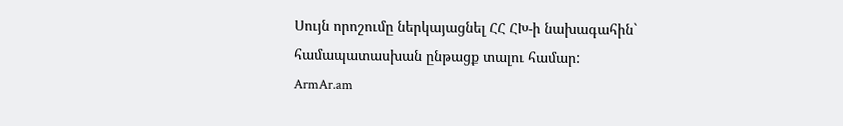Սույն որոշումը ներկայացնել ՀՀ ՀԽ-ի նախագահին` համապատասխան ընթացք տալու համար:
ArmAr.am